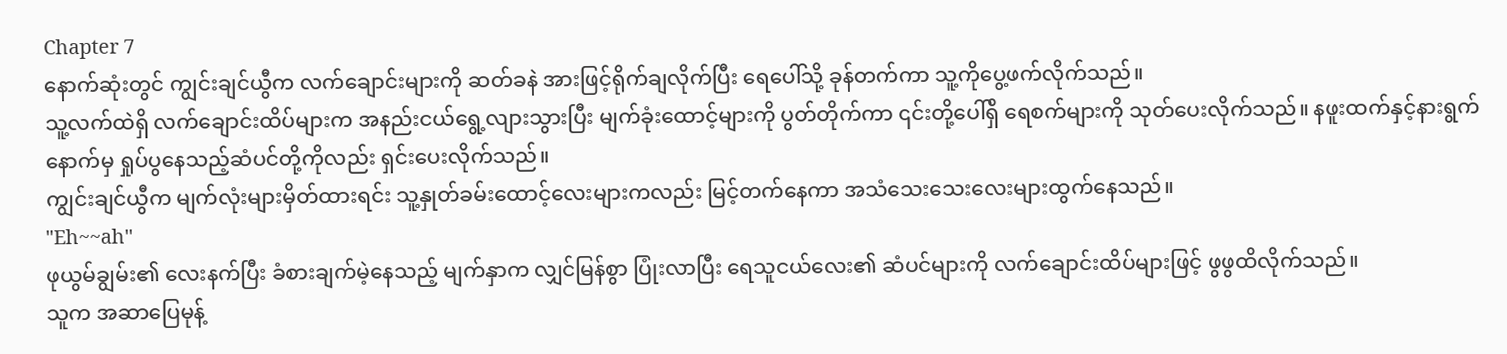Chapter 7
နောက်ဆုံးတွင် ကျွင်းချင်ယွီက လက်ချောင်းများကို ဆတ်ခနဲ အားဖြင့်ရိုက်ချလိုက်ပြီး ရေပေါ်သို့ ခုန်တက်ကာ သူ့ကိုပွေ့ဖက်လိုက်သည်။
သူ့လက်ထဲရှိ လက်ချောင်းထိပ်များက အနည်းငယ်ရွေ့လျားသွားပြီး မျက်ခုံးထောင့်များကို ပွတ်တိုက်ကာ ၎င်းတို့ပေါ်ရှိ ရေစက်များကို သုတ်ပေးလိုက်သည်။ နဖူးထက်နှင့်နားရွက်နောက်မှ ရှုပ်ပွနေသည့်ဆံပင်တို့ကိုလည်း ရှင်းပေးလိုက်သည်။
ကျွင်းချင်ယွီက မျက်လုံးများမှိတ်ထားရင်း သူ့နှုတ်ခမ်းထောင့်လေးများကလည်း မြင့်တက်နေကာ အသံသေးသေးလေးများထွက်နေသည်။
"Eh~~ah''
ဖုယွမ်ချွမ်း၏ လေးနက်ပြီး ခံစားချက်မဲ့နေသည့် မျက်နှာက လျှင်မြန်စွာ ပြုံးလာပြီး ရေသူငယ်လေး၏ ဆံပင်များကို လက်ချောင်းထိပ်များဖြင့် ဖွဖွထိလိုက်သည်။
သူက အဆာပြေမုန့်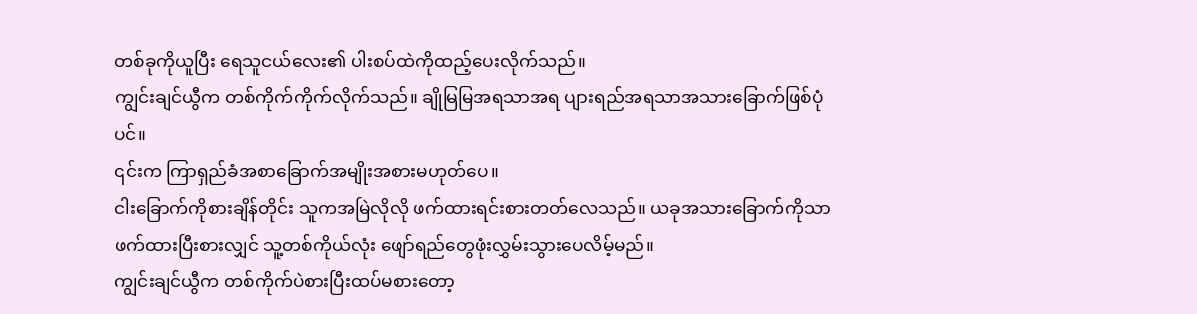တစ်ခုကိုယူပြီး ရေသူငယ်လေး၏ ပါးစပ်ထဲကိုထည့်ပေးလိုက်သည်။
ကျွင်းချင်ယွီက တစ်ကိုက်ကိုက်လိုက်သည်။ ချိုမြမြအရသာအရ ပျားရည်အရသာအသားခြောက်ဖြစ်ပုံပင်။
၎င်းက ကြာရှည်ခံအစာခြောက်အမျိုးအစားမဟုတ်ပေ။
ငါးခြောက်ကိုစားချိန်တိုင်း သူကအမြဲလိုလို ဖက်ထားရင်းစားတတ်လေသည်။ ယခုအသားခြောက်ကိုသာ ဖက်ထားပြီးစားလျှင် သူ့တစ်ကိုယ်လုံး ဖျော်ရည်တွေဖုံးလွှမ်းသွားပေလိမ့်မည်။
ကျွင်းချင်ယွီက တစ်ကိုက်ပဲစားပြီးထပ်မစားတော့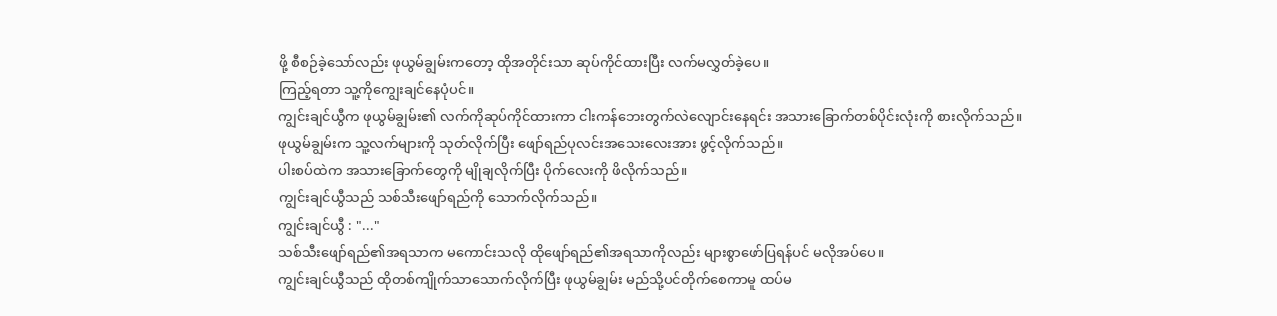ဖို့ စီစဉ်ခဲ့သော်လည်း ဖုယွမ်ချွမ်းကတော့ ထိုအတိုင်းသာ ဆုပ်ကိုင်ထားပြီး လက်မလွှတ်ခဲ့ပေ။
ကြည့်ရတာ သူ့ကိုကျွေးချင်နေပုံပင်။
ကျွင်းချင်ယွီက ဖုယွမ်ချွမ်း၏ လက်ကိုဆုပ်ကိုင်ထားကာ ငါးကန်ဘေးတွက်လဲလျောင်းနေရင်း အသားခြောက်တစ်ပိုင်းလုံးကို စားလိုက်သည်။
ဖုယွမ်ချွမ်းက သူ့လက်များကို သုတ်လိုက်ပြီး ဖျော်ရည်ပုလင်းအသေးလေးအား ဖွင့်လိုက်သည်။
ပါးစပ်ထဲက အသားခြောက်တွေကို မျိုချလိုက်ပြီး ပိုက်လေးကို ဖိလိုက်သည်။
ကျွင်းချင်ယွီသည် သစ်သီးဖျော်ရည်ကို သောက်လိုက်သည်။
ကျွင်းချင်ယွီ : "..."
သစ်သီးဖျော်ရည်၏အရသာက မကောင်းသလို ထိုဖျော်ရည်၏အရသာကိုလည်း များစွာဖော်ပြရန်ပင် မလိုအပ်ပေ။
ကျွင်းချင်ယွီသည် ထိုတစ်ကျိုက်သာသောက်လိုက်ပြီး ဖုယွမ်ချွမ်း မည်သို့ပင်တိုက်စေကာမူ ထပ်မ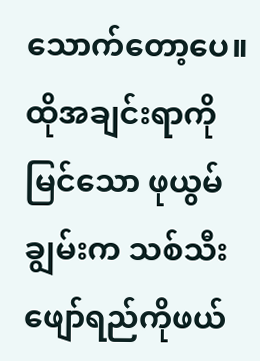သောက်တော့ပေ။
ထိုအချင်းရာကိုမြင်သော ဖုယွမ်ချွမ်းက သစ်သီးဖျော်ရည်ကိုဖယ်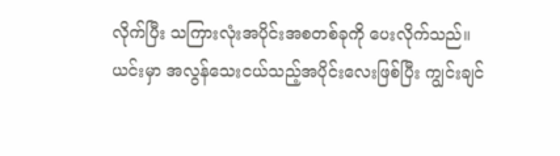လိုက်ပြီး သကြားလုံးအပိုင်းအစတစ်ခုကို ပေးလိုက်သည်။
ယင်းမှာ အလွန်သေးငယ်သည့်အပိုင်းလေးဖြစ်ပြီး ကျွင်းချင်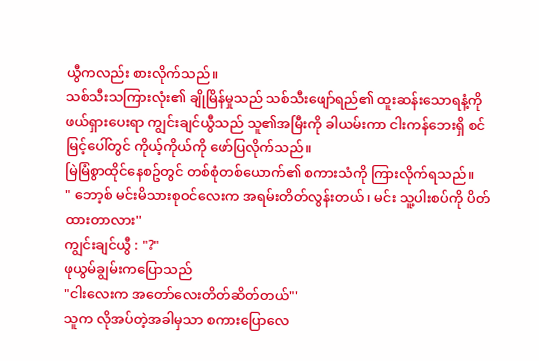ယွီကလည်း စားလိုက်သည်။
သစ်သီးသကြားလုံး၏ ချိုမြိန်မှုသည် သစ်သီးဖျော်ရည်၏ ထူးဆန်းသောရနံ့ကို ဖယ်ရှားပေးရာ ကျွင်းချင်ယွီသည် သူ၏အမြီးကို ခါယမ်းကာ ငါးကန်ဘေးရှိ စင်မြင့်ပေါ်တွင် ကိုယ့်ကိုယ်ကို ဖော်ပြလိုက်သည်။
မြဲမြံစွာထိုင်နေစဥ်တွင် တစ်စုံတစ်ယောက်၏ စကားသံကို ကြားလိုက်ရသည်။
" ဘော့စ် မင်းမိသားစုဝင်လေးက အရမ်းတိတ်လွန်းတယ်၊ မင်း သူ့ပါးစပ်ကို ပိတ်ထားတာလား''
ကျွင်းချင်ယွီ : "?"
ဖုယွမ်ချွမ်းကပြောသည်
"ငါးလေးက အတော်လေးတိတ်ဆိတ်တယ်"'
သူက လိုအပ်တဲ့အခါမှသာ စကားပြောလေ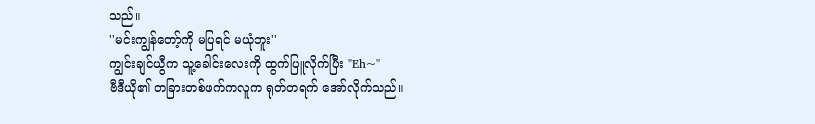သည်။
''မင်းကျွန်တော့်ကို မပြရင် မယုံဘူး''
ကျွင်းချင်ယွီက သူ့ခေါင်းလေးကို ထွက်ပြူလိုက်ပြီး "Eh~''
ဗီဒီယို၏ တခြားတစ်ဖက်ကလူက ရုတ်တရက် အော်လိုက်သည်။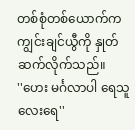တစ်စုံတစ်ယောက်က ကျွင်းချင်ယွီကို နှုတ်ဆက်လိုက်သည်။
''ဟေး မင်္ဂလာပါ ရေသူလေးရေ''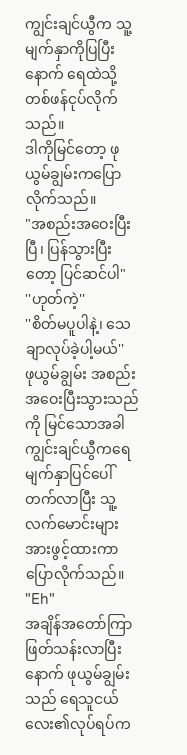ကျွင်းချင်ယွီက သူ့မျက်နှာကိုပြပြီးနောက် ရေထဲသို့ တစ်ဖန်ငုပ်လိုက်သည်။
ဒါကိုမြင်တော့ ဖုယွမ်ချွမ်းကပြောလိုက်သည်။
"အစည်းအဝေးပြီးပြီ၊ ပြန်သွားပြီးတော့ ပြင်ဆင်ပါ"
''ဟုတ်ကဲ့''
''စိတ်မပူပါနဲ့၊ သေချာလုပ်ခဲ့ပါ့မယ်''
ဖုယွမ်ချွမ်း အစည်းအဝေးပြီးသွားသည်ကို မြင်သောအခါ ကျွင်းချင်ယွီကရေမျက်နှာပြင်ပေါ် တက်လာပြီး သူ့လက်မောင်းများအားဖွင့်ထားကာ ပြောလိုက်သည်။
"Eh"
အချိန်အတော်ကြာ ဖြတ်သန်းလာပြီးနောက် ဖုယွမ်ချွမ်းသည် ရေသူငယ်လေး၏လုပ်ရပ်က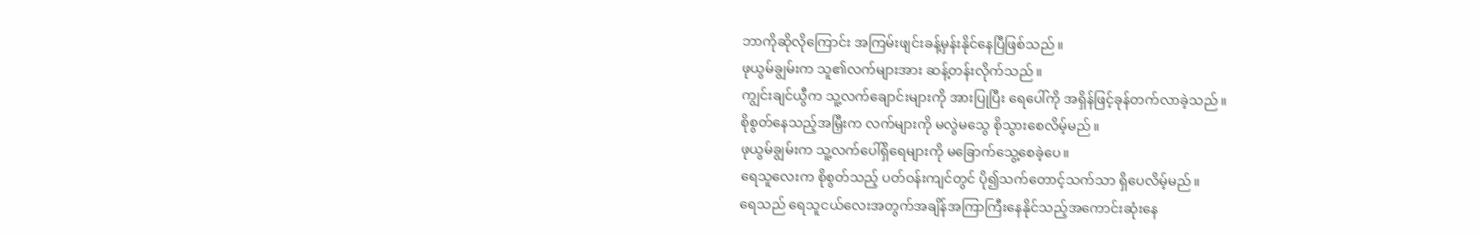ဘာကိုဆိုလိုကြောင်း အကြမ်းဖျင်းခန့်မှန်းနိုင်နေပြီဖြစ်သည်။
ဖုယွမ်ချွမ်းက သူ၏လက်များအား ဆန့်တန်းလိုက်သည်။
ကျွင်းချင်ယွီက သူ့လက်ချောင်းများကို အားပြုပြီး ရေပေါ်ကို အရှိန်ဖြင့်ခုန်တက်လာခဲ့သည်။
စိုစွတ်နေသည့်အမြှီးက လက်များကို မလွဲမသွေ စိုသွားစေလိမ့်မည်။
ဖုယွမ်ချွမ်းက သူ့လက်ပေါ်ရှိရေများကို မခြောက်သွေ့စေခဲ့ပေ။
ရေသူလေးက စိုစွတ်သည့် ပတ်ဝန်းကျင်တွင် ပို၍သက်တောင့်သက်သာ ရှိပေလိမ့်မည်။
ရေသည် ရေသူငယ်လေးအတွက်အချိန်အကြာကြီးနေနိုင်သည့်အကောင်းဆုံးနေ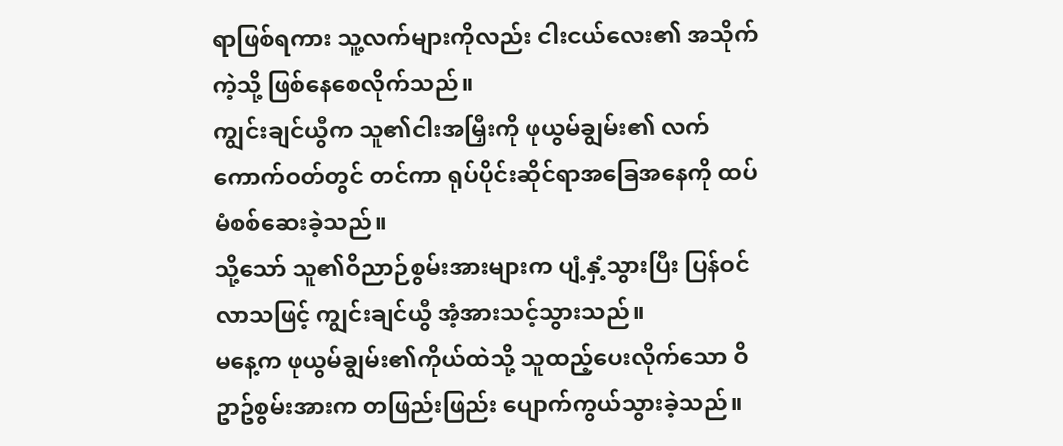ရာဖြစ်ရကား သူ့လက်များကိုလည်း ငါးငယ်လေး၏ အသိုက်ကဲ့သို့ ဖြစ်နေစေလိုက်သည်။
ကျွင်းချင်ယွီက သူ၏ငါးအမြှီးကို ဖုယွမ်ချွမ်း၏ လက်ကောက်ဝတ်တွင် တင်ကာ ရုပ်ပိုင်းဆိုင်ရာအခြေအနေကို ထပ်မံစစ်ဆေးခဲ့သည်။
သို့သော် သူ၏ဝိညာဉ်စွမ်းအားများက ပျံ့နှံ့သွားပြီး ပြန်ဝင်လာသဖြင့် ကျွင်းချင်ယွီ အံ့အားသင့်သွားသည်။
မနေ့က ဖုယွမ်ချွမ်း၏ကိုယ်ထဲသို့ သူထည့်ပေးလိုက်သော ဝိဥာဥ်စွမ်းအားက တဖြည်းဖြည်း ပျောက်ကွယ်သွားခဲ့သည်။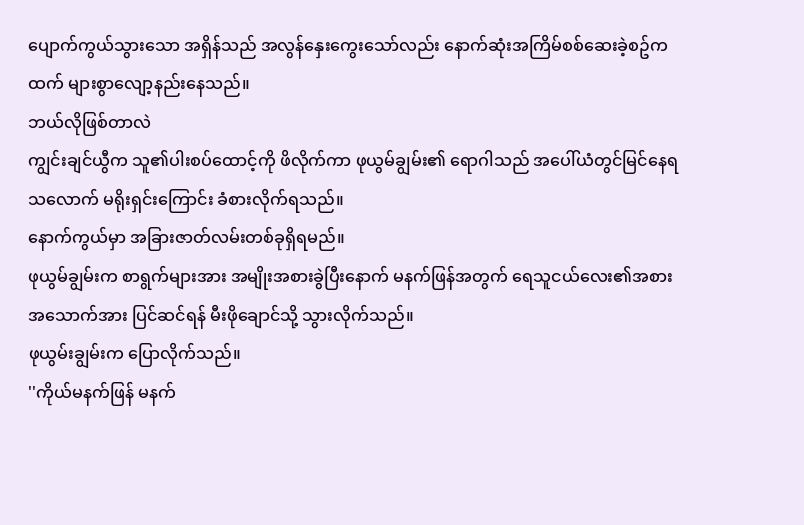ပျောက်ကွယ်သွားသော အရှိန်သည် အလွန်နှေးကွေးသော်လည်း နောက်ဆုံးအကြိမ်စစ်ဆေးခဲ့စဥ်ကထက် များစွာလျော့နည်းနေသည်။
ဘယ်လိုဖြစ်တာလဲ
ကျွင်းချင်ယွီက သူ၏ပါးစပ်ထောင့်ကို ဖိလိုက်ကာ ဖုယွမ်ချွမ်း၏ ရောဂါသည် အပေါ်ယံတွင်မြင်နေရသလောက် မရိုးရှင်းကြောင်း ခံစားလိုက်ရသည်။
နောက်ကွယ်မှာ အခြားဇာတ်လမ်းတစ်ခုရှိရမည်။
ဖုယွမ်ချွမ်းက စာရွက်များအား အမျိုးအစားခွဲပြီးနောက် မနက်ဖြန်အတွက် ရေသူငယ်လေး၏အစားအသောက်အား ပြင်ဆင်ရန် မီးဖိုချောင်သို့ သွားလိုက်သည်။
ဖုယွမ်းချွမ်းက ပြောလိုက်သည်။
''ကိုယ်မနက်ဖြန် မနက်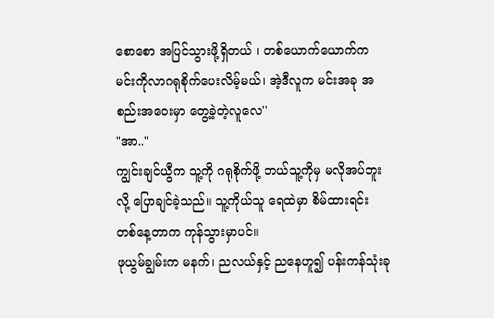စောစော အပြင်သွားဖို့ရှိတယ် ၊ တစ်ယောက်ယောက်က မင်းကိုလာဂရုစိုက်ပေးလိမ့်မယ်၊ အဲ့ဒီလူက မင်းအခု အစည်းအဝေးမှာ တွေ့ခဲ့တဲ့လူလေ''
"အာ.."
ကျွင်းချင်ယွီက သူ့ကို ဂရုစိုက်ဖို့ ဘယ်သူ့ကိုမှ မလိုအပ်ဘူးလို့ ပြောချင်ခဲ့သည်။ သူ့ကိုယ်သူ ရေထဲမှာ စိမ်ထားရင်း တစ်နေ့တာက ကုန်သွားမှာပင်။
ဖုယွမ်ချွမ်းက မနက်၊ ညလယ်နှင့် ညနေဟူ၍ ပန်းကန်သုံးခု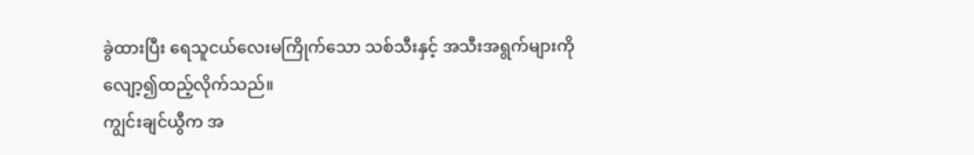ခွဲထားပြီး ရေသူငယ်လေးမကြိုက်သော သစ်သီးနှင့် အသီးအရွက်များကို လျော့၍ထည့်လိုက်သည်။
ကျွင်းချင်ယွီက အ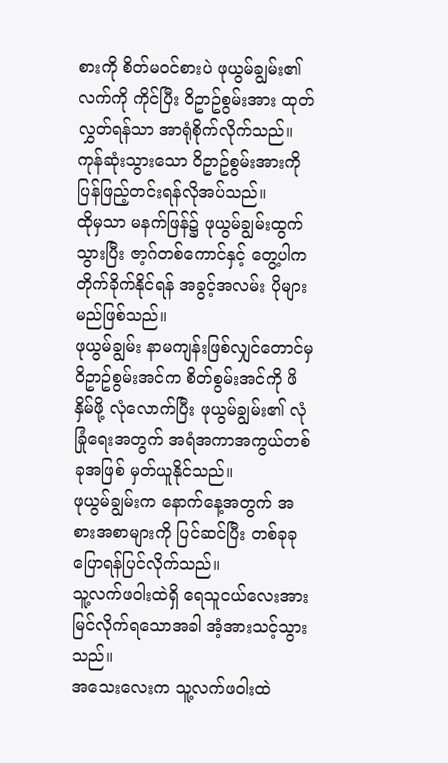စားကို စိတ်မဝင်စားပဲ ဖုယွမ်ချွမ်း၏ လက်ကို ကိုင်ပြီး ဝိဥာဥ်စွမ်းအား ထုတ်လွှတ်ရန်သာ အာရုံစိုက်လိုက်သည်။
ကုန်ဆုံးသွားသော ဝိဥာဥ်စွမ်းအားကို ပြန်ဖြည့်တင်းရန်လိုအပ်သည်။
ထိုမှသာ မနက်ဖြန်၌ ဖုယွမ်ချွမ်းထွက်သွားပြီး ဇာ့ဂ်တစ်ကောင်နှင့် တွေ့ပါက တိုက်ခိုက်နိုင်ရန် အခွင့်အလမ်း ပိုများမည်ဖြစ်သည်။
ဖုယွမ်ချွမ်း နာမကျန်းဖြစ်လျှင်တောင်မှ ဝိဥာဥ်စွမ်းအင်က စိတ်စွမ်းအင်ကို ဖိနှိမ်ဖို့ လုံလောက်ပြီး ဖုယွမ်ချွမ်း၏ လုံခြုံရေးအတွက် အရံအကာအကွယ်တစ်ခုအဖြစ် မှတ်ယူနိုင်သည်။
ဖုယွမ်ချွမ်းက နောက်နေ့အတွက် အစားအစာများကို ပြင်ဆင်ပြီး တစ်ခုခုပြောရန်ပြင်လိုက်သည်။
သူ့လက်ဖဝါးထဲရှိ ရေသူငယ်လေးအားမြင်လိုက်ရသောအခါ အံ့အားသင့်သွားသည်။
အသေးလေးက သူ့လက်ဖဝါးထဲ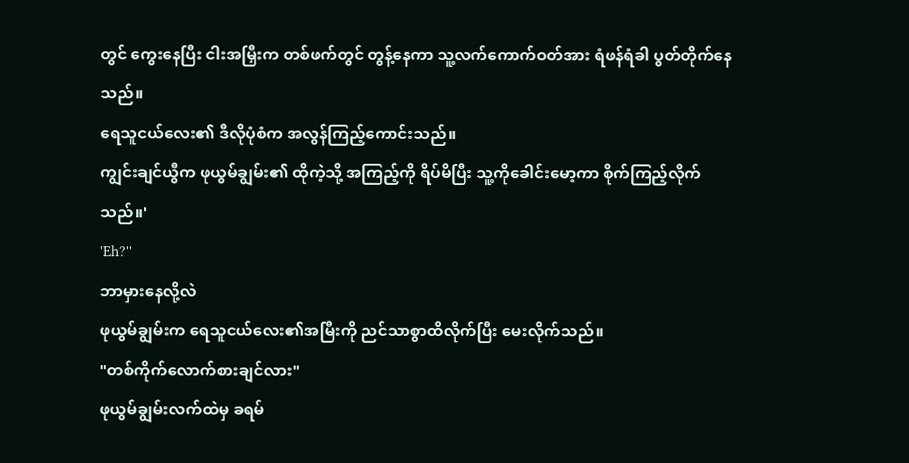တွင် ကွေးနေပြီး ငါးအမြှီးက တစ်ဖက်တွင် တွန့်နေကာ သူ့လက်ကောက်ဝတ်အား ရံဖန်ရံခါ ပွတ်တိုက်နေသည်။
ရေသူငယ်လေး၏ ဒီလိုပုံစံက အလွန်ကြည့်ကောင်းသည်။
ကျွင်းချင်ယွီက ဖုယွမ်ချွမ်း၏ ထိုကဲ့သို့ အကြည့်ကို ရိပ်မိပြီး သူ့ကိုခေါင်းမော့ကာ စိုက်ကြည့်လိုက်သည်။'
'Eh?''
ဘာမှားနေလို့လဲ
ဖုယွမ်ချွမ်းက ရေသူငယ်လေး၏အမြီးကို ညင်သာစွာထိလိုက်ပြီး မေးလိုက်သည်။
"တစ်ကိုက်လောက်စားချင်လား"
ဖုယွမ်ချွမ်းလက်ထဲမှ ခရမ်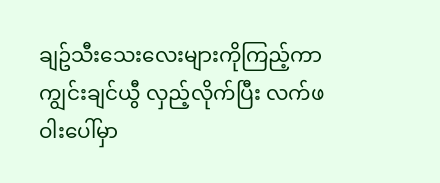ချဥ်သီးသေးလေးများကိုကြည့်ကာ ကျွင်းချင်ယွီ လှည့်လိုက်ပြီး လက်ဖဝါးပေါ်မှာ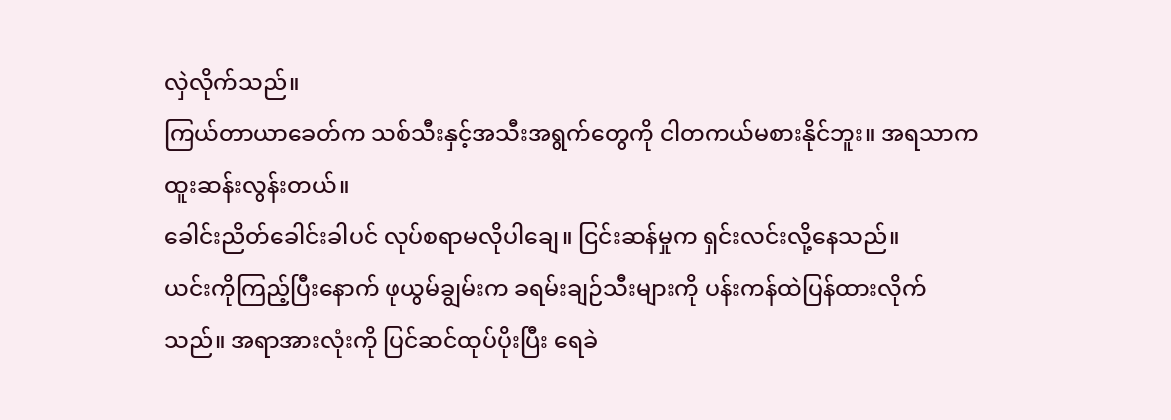လှဲလိုက်သည်။
ကြယ်တာယာခေတ်က သစ်သီးနှင့်အသီးအရွက်တွေကို ငါတကယ်မစားနိုင်ဘူး။ အရသာကထူးဆန်းလွန်းတယ်။
ခေါင်းညိတ်ခေါင်းခါပင် လုပ်စရာမလိုပါချေ။ ငြင်းဆန်မှုက ရှင်းလင်းလို့နေသည်။
ယင်းကိုကြည့်ပြီးနောက် ဖုယွမ်ချွမ်းက ခရမ်းချဉ်သီးများကို ပန်းကန်ထဲပြန်ထားလိုက်သည်။ အရာအားလုံးကို ပြင်ဆင်ထုပ်ပိုးပြီး ရေခဲ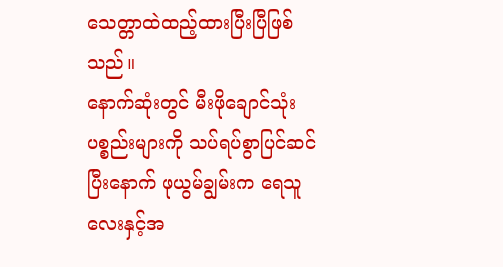သေတ္တာထဲထည့်ထားပြီးပြီဖြစ်သည်။
နောက်ဆုံးတွင် မီးဖိုချောင်သုံးပစ္စည်းများကို သပ်ရပ်စွာပြင်ဆင်ပြီးနောက် ဖုယွမ်ချွမ်းက ရေသူလေးနှင့်အ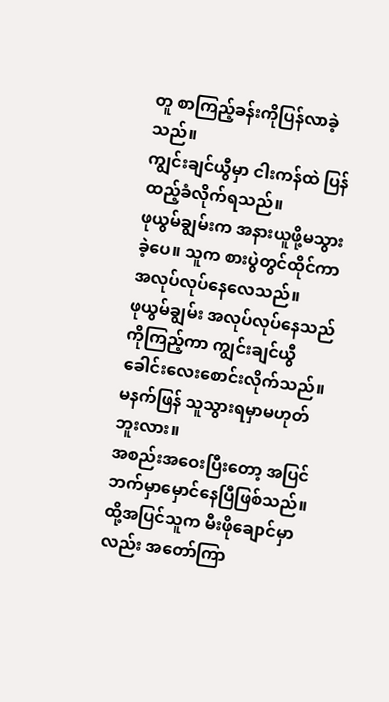တူ စာကြည့်ခန်းကိုပြန်လာခဲ့သည်။
ကျွင်းချင်ယွီမှာ ငါးကန်ထဲ ပြန်ထည့်ခံလိုက်ရသည်။
ဖုယွမ်ချွမ်းက အနားယူဖို့မသွားခဲ့ပေ။ သူက စားပွဲတွင်ထိုင်ကာ အလုပ်လုပ်နေလေသည်။
ဖုယွမ်ချွမ်း အလုပ်လုပ်နေသည်ကိုကြည့်ကာ ကျွင်းချင်ယွီခေါင်းလေးစောင်းလိုက်သည်။ မနက်ဖြန် သူသွားရမှာမဟုတ်ဘူးလား။
အစည်းအဝေးပြီးတော့ အပြင်ဘက်မှာမှောင်နေပြီဖြစ်သည်။ ထို့အပြင်သူက မီးဖိုချောင်မှာလည်း အတော်ကြာ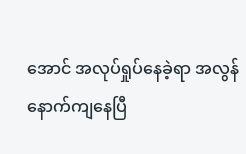အောင် အလုပ်ရှုပ်နေခဲ့ရာ အလွန်နောက်ကျနေပြီ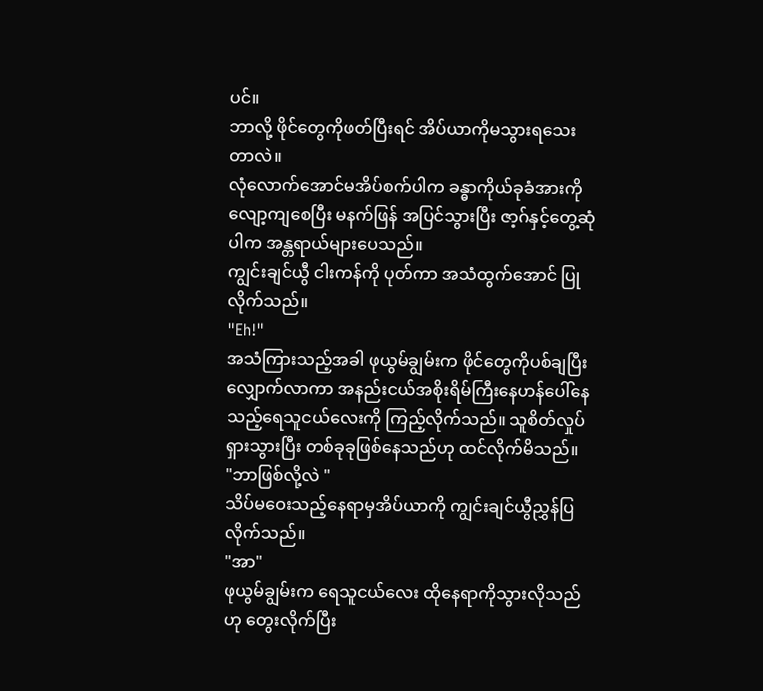ပင်။
ဘာလို့ ဖိုင်တွေကိုဖတ်ပြီးရင် အိပ်ယာကိုမသွားရသေးတာလဲ။
လုံလောက်အောင်မအိပ်စက်ပါက ခန္ဓာကိုယ်ခုခံအားကိုလျော့ကျစေပြီး မနက်ဖြန် အပြင်သွားပြီး ဇာ့ဂ်နှင့်တွေ့ဆုံပါက အန္တရာယ်များပေသည်။
ကျွင်းချင်ယွီ ငါးကန်ကို ပုတ်ကာ အသံထွက်အောင် ပြုလိုက်သည်။
"Eh!"
အသံကြားသည့်အခါ ဖုယွမ်ချွမ်းက ဖိုင်တွေကိုပစ်ချပြီး လျှောက်လာကာ အနည်းငယ်အစိုးရိမ်ကြီးနေဟန်ပေါ်နေသည့်ရေသူငယ်လေးကို ကြည့်လိုက်သည်။ သူစိတ်လှုပ်ရှားသွားပြီး တစ်ခုခုဖြစ်နေသည်ဟု ထင်လိုက်မိသည်။
"ဘာဖြစ်လို့လဲ "
သိပ်မဝေးသည့်နေရာမှအိပ်ယာကို ကျွင်းချင်ယွီညွှန်ပြလိုက်သည်။
"အာ"
ဖုယွမ်ချွမ်းက ရေသူငယ်လေး ထိုနေရာကိုသွားလိုသည်ဟု တွေးလိုက်ပြီး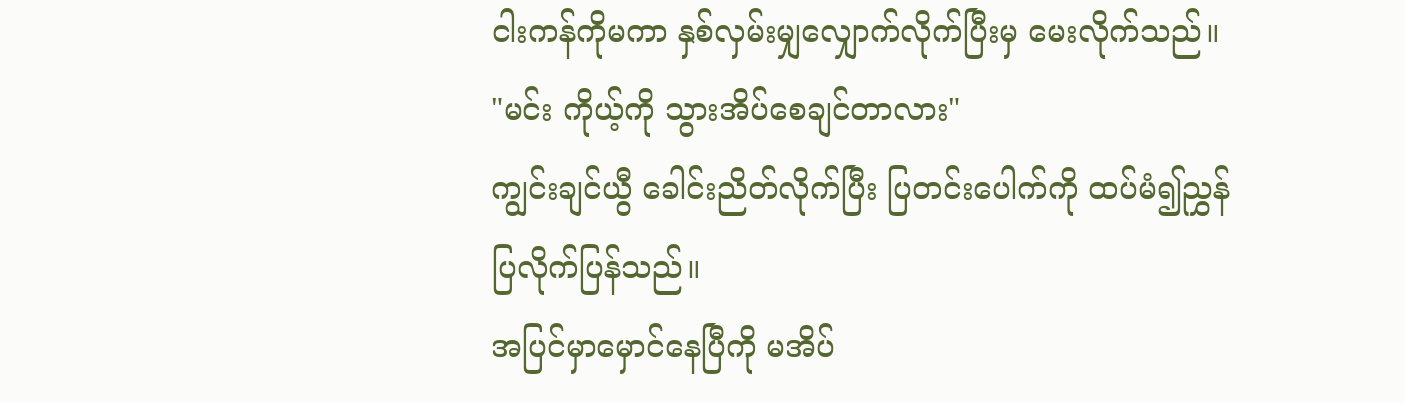ငါးကန်ကိုမကာ နှစ်လှမ်းမျှလျှောက်လိုက်ပြီးမှ မေးလိုက်သည်။
"မင်း ကိုယ့်ကို သွားအိပ်စေချင်တာလား"
ကျွင်းချင်ယွီ ခေါင်းညိတ်လိုက်ပြီး ပြတင်းပေါက်ကို ထပ်မံ၍ညွှန်ပြလိုက်ပြန်သည်။
အပြင်မှာမှောင်နေပြီကို မအိပ်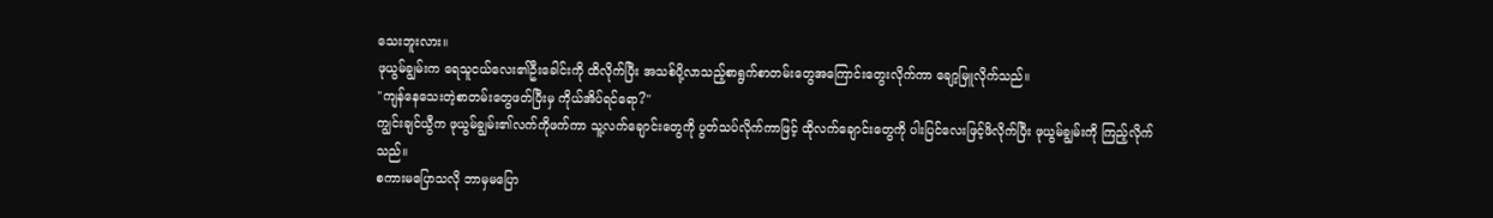သေးဘူးလား။
ဖုယွမ်ချွမ်းက ရေသူငယ်လေး၏ဦးခေါင်းကို ထိလိုက်ပြီး အသစ်ပို့လာသည့်စာရွက်စာတမ်းတွေအကြောင်းတွေးလိုက်ကာ ချော့မြူလိုက်သည်။
"ကျန်နေသေးတဲ့စာတမ်းတွေဖတ်ပြီးမှ ကိုယ်အိပ်ရင်ရော?"
ကျွင်းချင်ယွီက ဖုယွမ်ချွမ်း၏လက်ကိုဖက်ကာ သူ့လက်ချောင်းတွေကို ပွတ်သပ်လိုက်ကာဖြင့် ထိုလက်ချောင်းတွေကို ပါးပြင်လေးဖြင့်ဖိလိုက်ပြီး ဖုယွမ်ချွမ်းကို ကြည့်လိုက်သည်။
စကားမပြောသလို ဘာမှမပြော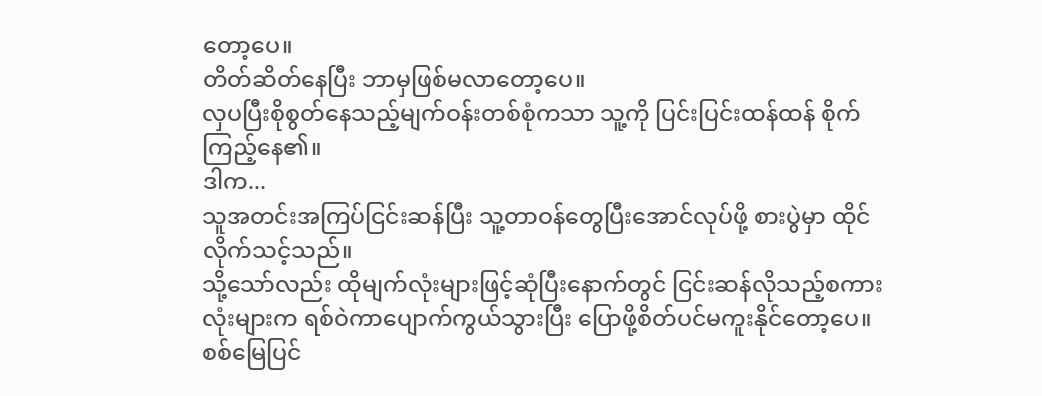တော့ပေ။
တိတ်ဆိတ်နေပြီး ဘာမှဖြစ်မလာတော့ပေ။
လှပပြီးစိုစွတ်နေသည့်မျက်ဝန်းတစ်စုံကသာ သူ့ကို ပြင်းပြင်းထန်ထန် စိုက်ကြည့်နေ၏။
ဒါက...
သူအတင်းအကြပ်ငြင်းဆန်ပြီး သူ့တာဝန်တွေပြီးအောင်လုပ်ဖို့ စားပွဲမှာ ထိုင်လိုက်သင့်သည်။
သို့သော်လည်း ထိုမျက်လုံးများဖြင့်ဆုံပြီးနောက်တွင် ငြင်းဆန်လိုသည့်စကားလုံးများက ရစ်ဝဲကာပျောက်ကွယ်သွားပြီး ပြောဖို့စိတ်ပင်မကူးနိုင်တော့ပေ။
စစ်မြေပြင်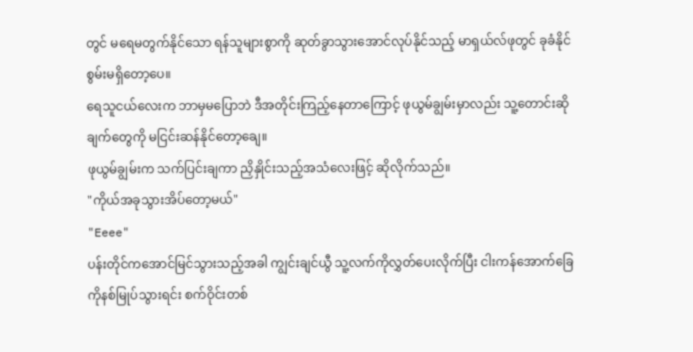တွင် မရေမတွက်နိုင်သော ရန်သူများစွာကို ဆုတ်ခွာသွားအောင်လုပ်နိုင်သည့် မာရှယ်လ်ဖုတွင် ခုခံနိုင်စွမ်းမရှိတော့ပေ။
ရေသူငယ်လေးက ဘာမှမပြောဘဲ ဒီအတိုင်းကြည့်နေတာကြောင့် ဖုယွမ်ချွမ်းမှာလည်း သူ့တောင်းဆိုချက်တွေကို မငြင်းဆန်နိုင်တော့ချေ။
ဖုယွမ်ချွမ်းက သက်ပြင်းချကာ ညှိနှိုင်းသည့်အသံလေးဖြင့် ဆိုလိုက်သည်။
"ကိုယ်အခုသွားအိပ်တော့မယ်"
"Eeee"
ပန်းတိုင်ကအောင်မြင်သွားသည့်အခါ ကျွင်းချင်ယွီ သူ့လက်ကိုလွှတ်ပေးလိုက်ပြီး ငါးကန်အောက်ခြေကိုနစ်မြုပ်သွားရင်း စက်ဝိုင်းတစ်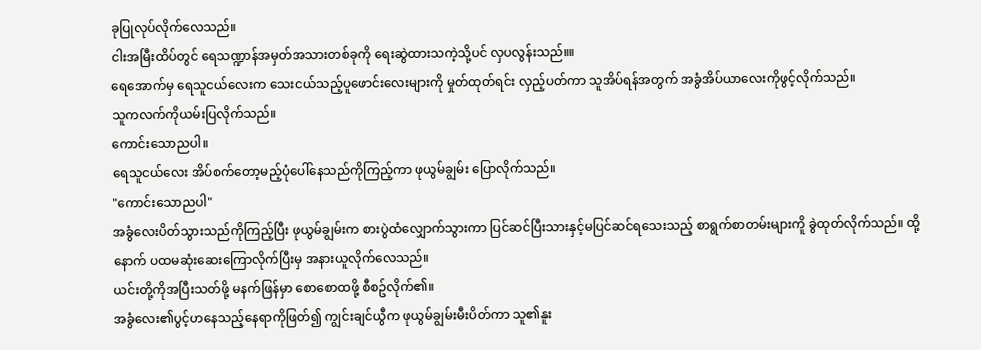ခုပြုလုပ်လိုက်လေသည်။
ငါးအမြီးထိပ်တွင် ရေသဏ္ဍာန်အမှတ်အသားတစ်ခုကို ရေးဆွဲထားသကဲ့သို့ပင် လှပလွန်းသည်။။
ရေအောက်မှ ရေသူငယ်လေးက သေးငယ်သည့်ပူဖောင်းလေးများကို မှုတ်ထုတ်ရင်း လှည့်ပတ်ကာ သူအိပ်ရန်အတွက် အခွံအိပ်ယာလေးကိုဖွင့်လိုက်သည်။
သူကလက်ကိုယမ်းပြလိုက်သည်။
ကောင်းသောညပါ။
ရေသူငယ်လေး အိပ်စက်တော့မည့်ပုံပေါ်နေသည်ကိုကြည့်ကာ ဖုယွမ်ချွမ်း ပြောလိုက်သည်။
"ကောင်းသောညပါ"
အခွံလေးပိတ်သွားသည်ကိုကြည့်ပြီး ဖုယွမ်ချွမ်းက စားပွဲထံလျှောက်သွားကာ ပြင်ဆင်ပြီးသားနှင့်မပြင်ဆင်ရသေးသည့် စာရွက်စာတမ်းများကိူ ခွဲထုတ်လိုက်သည်။ ထို့နောက် ပထမဆုံးဆေးကြောလိုက်ပြီးမှ အနားယူလိုက်လေသည်။
ယင်းတို့ကိုအပြီးသတ်ဖို့ မနက်ဖြန်မှာ စောစောထဖို့ စီစဥ်လိုက်၏။
အခွံလေး၏ပွင့်ဟနေသည့်နေရာကိုဖြတ်၍ ကျွင်းချင်ယွီက ဖုယွမ်ချွမ်းမီးပိတ်ကာ သူ၏နူး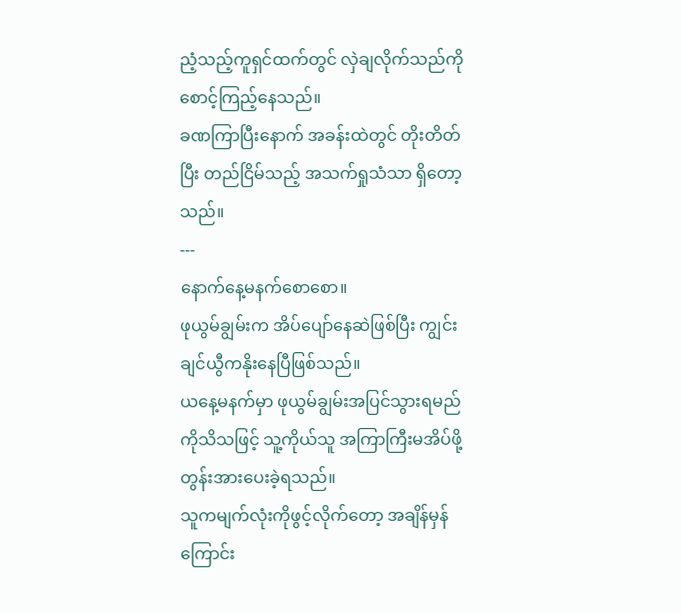ညံ့သည့်ကူရှင်ထက်တွင် လှဲချလိုက်သည်ကို စောင့်ကြည့်နေသည်။
ခဏကြာပြီးနောက် အခန်းထဲတွင် တိုးတိတ်ပြီး တည်ငြိမ်သည့် အသက်ရှုသံသာ ရှိတော့သည်။
---
နောက်နေ့မနက်စောစော။
ဖုယွမ်ချွမ်းက အိပ်ပျော်နေဆဲဖြစ်ပြီး ကျွင်းချင်ယွီကနိုးနေပြီဖြစ်သည်။
ယနေ့မနက်မှာ ဖုယွမ်ချွမ်းအပြင်သွားရမည်ကိုသိသဖြင့် သူ့ကိုယ်သူ အကြာကြီးမအိပ်ဖို့ တွန်းအားပေးခဲ့ရသည်။
သူကမျက်လုံးကိုဖွင့်လိုက်တော့ အချိန်မှန်ကြောင်း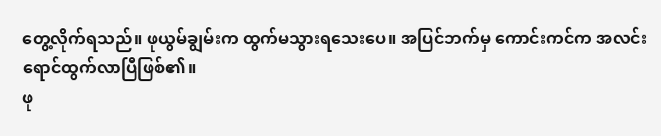တွေ့လိုက်ရသည်။ ဖုယွမ်ချွမ်းက ထွက်မသွားရသေးပေ။ အပြင်ဘက်မှ ကောင်းကင်က အလင်းရောင်ထွက်လာပြီဖြစ်၏။
ဖု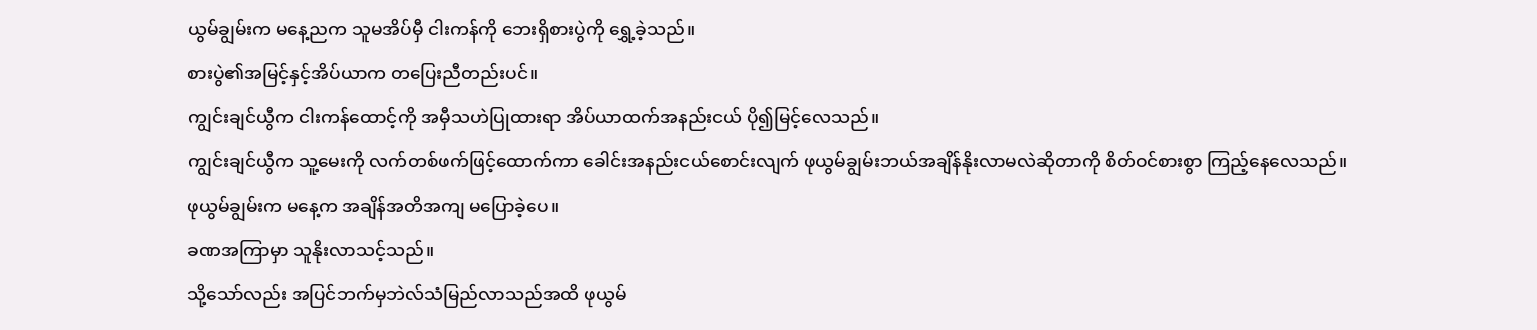ယွမ်ချွမ်းက မနေ့ညက သူမအိပ်မှီ ငါးကန်ကို ဘေးရှိစားပွဲကို ရွှေ့ခဲ့သည်။
စားပွဲ၏အမြင့်နှင့်အိပ်ယာက တပြေးညီတည်းပင်။
ကျွင်းချင်ယွီက ငါးကန်ထောင့်ကို အမှီသဟဲပြုထားရာ အိပ်ယာထက်အနည်းငယ် ပို၍မြင့်လေသည်။
ကျွင်းချင်ယွီက သူ့မေးကို လက်တစ်ဖက်ဖြင့်ထောက်ကာ ခေါင်းအနည်းငယ်စောင်းလျက် ဖုယွမ်ချွမ်းဘယ်အချိန်နိုးလာမလဲဆိုတာကို စိတ်ဝင်စားစွာ ကြည့်နေလေသည်။
ဖုယွမ်ချွမ်းက မနေ့က အချိန်အတိအကျ မပြောခဲ့ပေ။
ခဏအကြာမှာ သူနိုးလာသင့်သည်။
သို့သော်လည်း အပြင်ဘက်မှဘဲလ်သံမြည်လာသည်အထိ ဖုယွမ်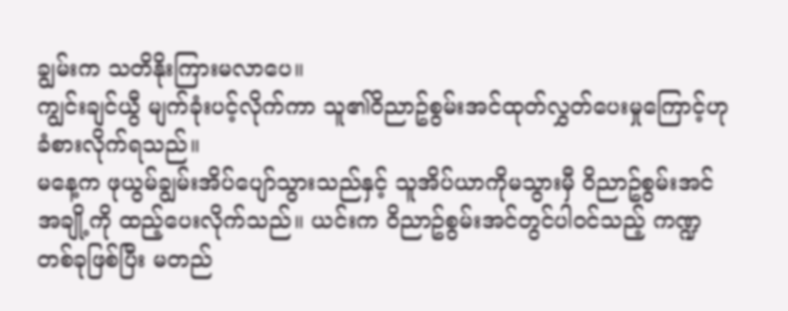ချွမ်းက သတိနိုးကြားမလာပေ။
ကျွင်းချင်ယွီ မျက်ခုံးပင့်လိုက်ကာ သူ၏ဝိညာဥ်စွမ်းအင်ထုတ်လွှတ်ပေးမှုကြောင့်ဟု ခံစားလိုက်ရသည်။
မနေ့က ဖုယွမ်ချွမ်းအိပ်ပျော်သွားသည်နှင့် သူအိပ်ယာကိုမသွားမှီ ဝိညာဥ်စွမ်းအင်အချို့ကို ထည့်ပေးလိုက်သည်။ ယင်းက ဝိညာဥ်စွမ်းအင်တွင်ပါဝင်သည့် ကဏ္ဍတစ်ခုဖြစ်ပြီး မတည်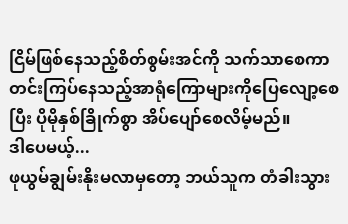ငြိမ်ဖြစ်နေသည့်စိတ်စွမ်းအင်ကို သက်သာစေကာ တင်းကြပ်နေသည့်အာရုံကြောများကိုပြေလျော့စေပြီး ပိုမိုနှစ်ခြိုက်စွာ အိပ်ပျော်စေလိမ့်မည်။
ဒါပေမယ့်...
ဖုယွမ်ချွမ်းနိုးမလာမှတော့ ဘယ်သူက တံခါးသွား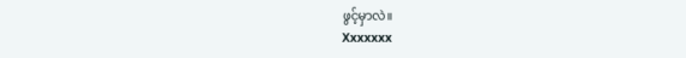ဖွင့်မှာလဲ။
Xxxxxxx